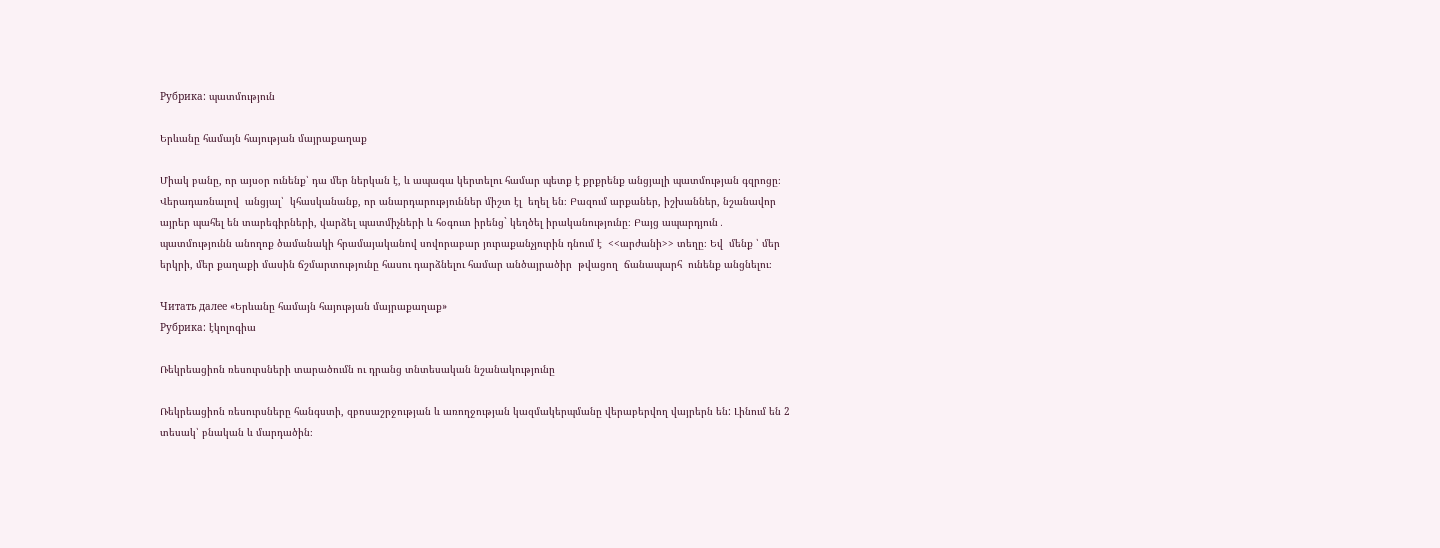Рубрика: պատմություն

Երևանը համայն հայության մայրաքաղաք

Միակ բանը, որ այսօր ունենք՝ դա մեր ներկան է, և ապագա կերտելու համար պետք է քրքրենք անցյալի պատմության գզրոցը։ Վերադառնալով  անցյալ՝  կհասկանանք, որ անարդարություններ միշտ էլ  եղել են։ Բազում արքաներ, իշխաններ, նշանավոր այրեր պահել են տարեգիրների, վարձել պատմիչների և հօգուտ իրենց` կեղծել իրականությունը։ Բայց ապարդյուն․ պատմությունն անողոք ծամանակի հրամայականով սովորաբար յուրաքանչյուրին դնում է  <<արժանի>> տեղը։ Եվ  մենք ՝ մեր երկրի, մեր քաղաքի մասին ճշմարտությունը հասու դարձնելու համար անծայրածիր  թվացող  ճանապարհ  ունենք անցնելու։

Читать далее «Երևանը համայն հայության մայրաքաղաք»
Рубрика: էկոլոգիա

Ռեկրեացիոն ռեսուրսների տարածումն ու դրանց տնտեսական նշանակությունը

Ռեկրեացիոն ռեսուրսները հանգստի, զբոսաշրջության և առողջության կազմակերպմանը վերաբերվող վայրերն են: Լինում են 2 տեսակ՝ բնական և մարդածին։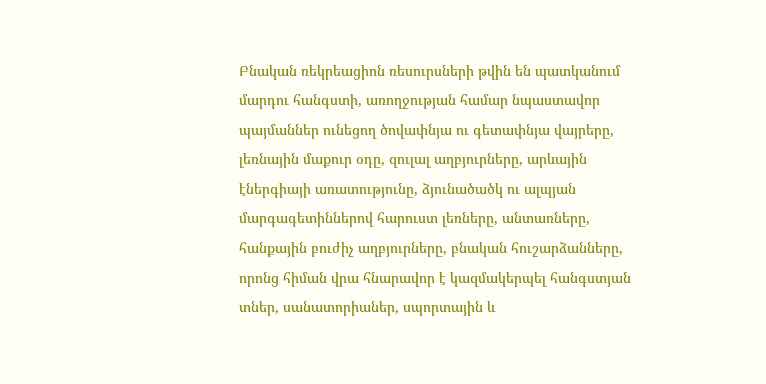Բնական ռեկրեացիոն ռեսուրսների թվին են պատկանում մարդու հանգստի, առողջության համար նպաստավոր պայմաններ ունեցող ծովափնյա ու գետափնյա վայրերը, լեռնային մաքուր օդը, զուլալ աղբյուրները, արևային էներգիայի առատությունը, ձյունածածկ ու ալպյան մարգագետիններով հարուստ լեռները, անտառները, հանքային բուժիչ աղբյուրները, բնական հուշարձանները, որոնց հիման վրա հնարավոր է կազմակերպել հանգստյան տներ, սանատորիաներ, սպորտային և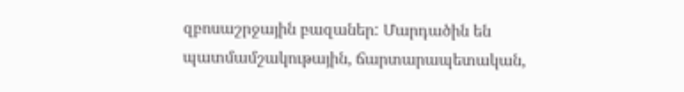զբոսաշրջային բազաներ: Մարդածին են պատմամշակութային, ճարտարապետական,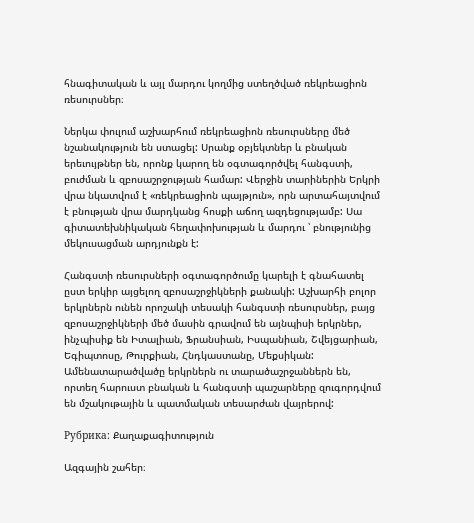հնագիտական և այլ մարդու կողմից ստեղծված ռեկրեացիոն ռեսուրսներ։

Ներկա փուլում աշխարհում ռեկրեացիոն ռեսուրսները մեծ նշանակություն են ստացել: Սրանք օբյեկտներ և բնական երեւույթներ են, որոնք կարող են օգտագործվել հանգստի, բուժման և զբոսաշրջության համար: Վերջին տարիներին Երկրի վրա նկատվում է «ռեկրեացիոն պայթյուն», որն արտահայտվում է բնության վրա մարդկանց հոսքի աճող ազդեցությամբ: Սա գիտատեխնիկական հեղափոխության և մարդու ՝ բնությունից մեկուսացման արդյունքն է:

Հանգստի ռեսուրսների օգտագործումը կարելի է գնահատել ըստ երկիր այցելող զբոսաշրջիկների քանակի: Աշխարհի բոլոր երկրներն ունեն որոշակի տեսակի հանգստի ռեսուրսներ, բայց զբոսաշրջիկների մեծ մասին գրավում են այնպիսի երկրներ, ինչպիսիք են Իտալիան, Ֆրանսիան, Իսպանիան, Շվեյցարիան, Եգիպտոսը, Թուրքիան, Հնդկաստանը, Մեքսիկան: Ամենատարածվածը երկրներն ու տարածաշրջաններն են, որտեղ հարուստ բնական և հանգստի պաշարները զուգորդվում են մշակութային և պատմական տեսարժան վայրերով:

Рубрика: Քաղաքագիտություն

Ազգային շահեր։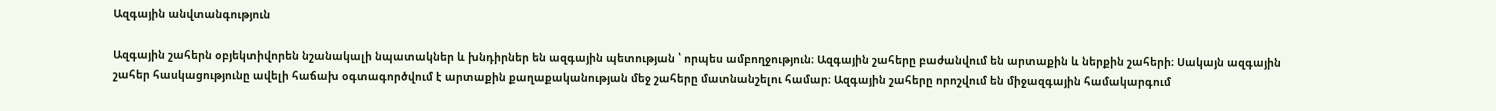Ազգային անվտանգություն

Ազգային շահերն օբյեկտիվորեն նշանակալի նպատակներ և խնդիրներ են ազգային պետության ՝ որպես ամբողջություն։ Ազգային շահերը բաժանվում են արտաքին և ներքին շահերի։ Սակայն ազգային շահեր հասկացությունը ավելի հաճախ օգտագործվում է արտաքին քաղաքականության մեջ շահերը մատնանշելու համար։ Ազգային շահերը որոշվում են միջազգային համակարգում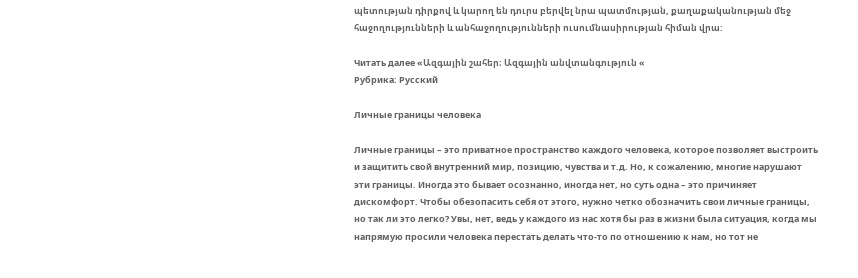պետության դիրքով և կարող են դուրս բերվել նրա պատմության, քաղաքականության մեջ հաջողությունների և անհաջողությունների ուսումնասիրության հիման վրա:

Читать далее «Ազգային շահեր։ Ազգային անվտանգություն «
Рубрика: Русский

Личные границы человека

Личные границы – это приватное пространство каждого человека, которое позволяет выстроить и защитить свой внутренний мир, позицию, чувства и т.д. Но, к сожалению, многие нарушают эти границы. Иногда это бывает осознанно, иногда нет, но суть одна – это причиняет дискомфорт. Чтобы обезопасить себя от этого, нужно четко обозначить свои личные границы, но так ли это легко? Увы, нет, ведь у каждого из нас хотя бы раз в жизни была ситуация, когда мы напрямую просили человека перестать делать что-то по отношению к нам, но тот не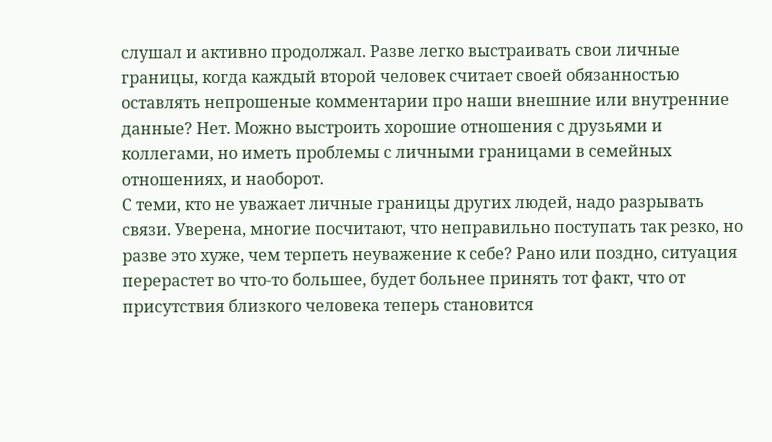слушал и активно продолжал. Разве легко выстраивать свои личные границы, когда каждый второй человек считает своей обязанностью оставлять непрошеные комментарии про наши внешние или внутренние данные? Нет. Можно выстроить хорошие отношения с друзьями и коллегами, но иметь проблемы с личными границами в семейных отношениях, и наоборот.
С теми, кто не уважает личные границы других людей, надо разрывать связи. Уверена, многие посчитают, что неправильно поступать так резко, но разве это хуже, чем терпеть неуважение к себе? Рано или поздно, ситуация перерастет во что-то большее, будет больнее принять тот факт, что от присутствия близкого человека теперь становится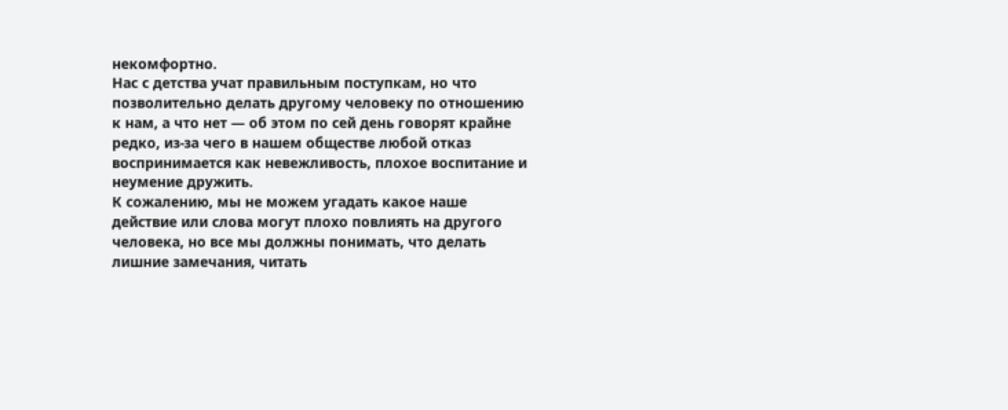некомфортно.
Нас с детства учат правильным поступкам, но что позволительно делать другому человеку по отношению к нам, а что нет — об этом по сей день говорят крайне редко, из-за чего в нашем обществе любой отказ воспринимается как невежливость, плохое воспитание и неумение дружить.
К сожалению, мы не можем угадать какое наше действие или слова могут плохо повлиять на другого человека, но все мы должны понимать, что делать лишние замечания, читать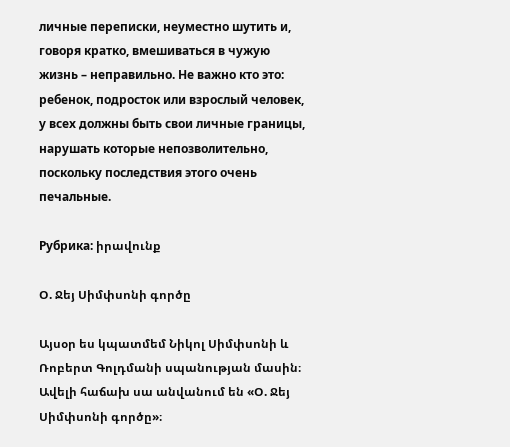личные переписки, неуместно шутить и, говоря кратко, вмешиваться в чужую жизнь – неправильно. Не важно кто это: ребенок, подросток или взрослый человек, у всех должны быть свои личные границы, нарушать которые непозволительно, поскольку последствия этого очень печальные.

Рубрика: իրավունք

Օ. Ջեյ Սիմփսոնի գործը

Այսօր ես կպատմեմ Նիկոլ Սիմփսոնի և Ռոբերտ Գոլդմանի սպանության մասին։ Ավելի հաճախ սա անվանում են «Օ. Ջեյ Սիմփսոնի գործը»։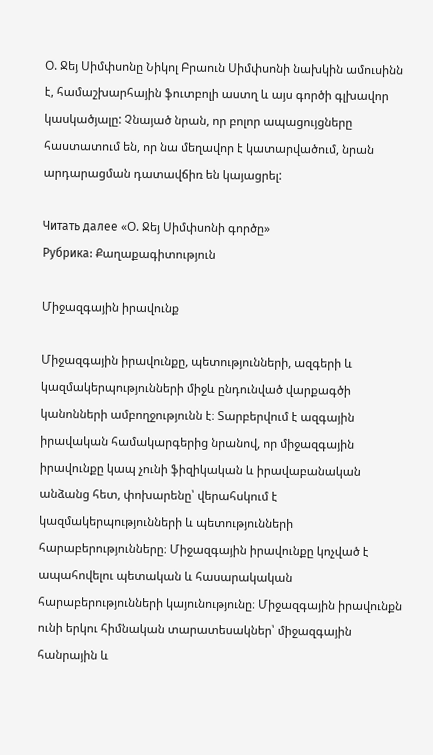Օ. Ջեյ Սիմփսոնը Նիկոլ Բրաուն Սիմփսոնի նախկին ամուսինն է, համաշխարհային ֆուտբոլի աստղ և այս գործի գլխավոր կասկածյալը: Չնայած նրան, որ բոլոր ապացույցները հաստատում են, որ նա մեղավոր է կատարվածում, նրան արդարացման դատավճիռ են կայացրել:

Читать далее «Օ. Ջեյ Սիմփսոնի գործը»
Рубрика: Քաղաքագիտություն

Միջազգային իրավունք

Միջազգային իրավունքը, պետությունների, ազգերի և կազմակերպությունների միջև ընդունված վարքագծի կանոնների ամբողջությունն է։ Տարբերվում է ազգային իրավական համակարգերից նրանով, որ միջազգային իրավունքը կապ չունի ֆիզիկական և իրավաբանական անձանց հետ, փոխարենը՝ վերահսկում է կազմակերպությունների և պետությունների հարաբերությունները։ Միջազգային իրավունքը կոչված է ապահովելու պետական և հասարակական հարաբերությունների կայունությունը։ Միջազգային իրավունքն ունի երկու հիմնական տարատեսակներ՝ միջազգային հանրային և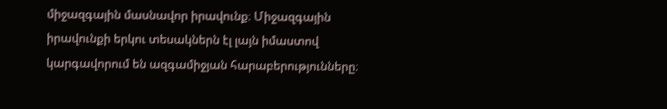միջազգային մասնավոր իրավունք։ Միջազգային իրավունքի երկու տեսակներն էլ լայն իմաստով կարգավորում են ազգամիջյան հարաբերությունները։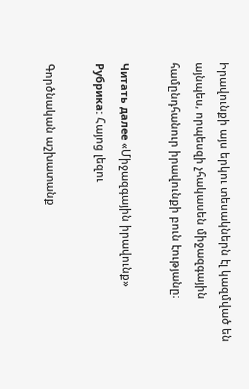Իրավունքի այս երկու տեսակներն էլ կազմված են այնպես, որպեսզի չհակասեն միջազգային համընդհանուր իրավունքի բուն էությանը։

Читать далее «Միջազգային իրավունք»
Рубрика: Հայոց լեզու

Գործնական աշխատանք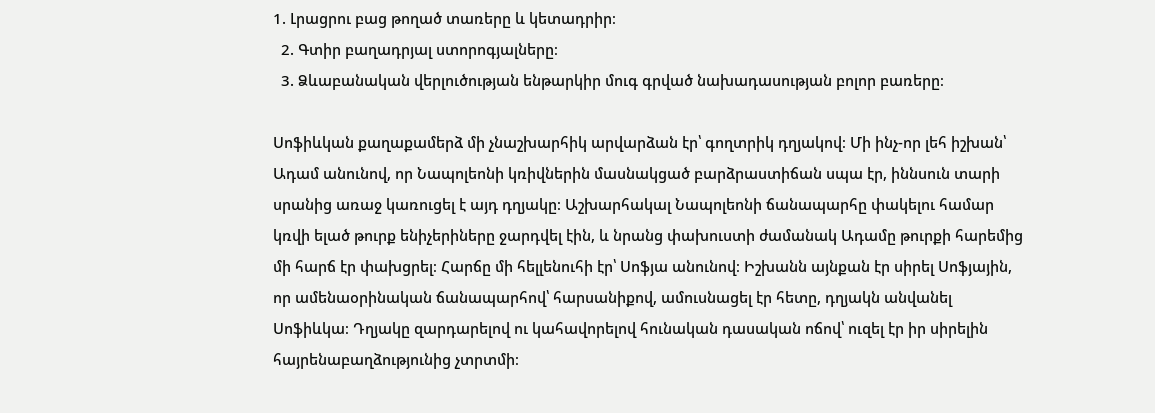1. Լրացրու բաց թողած տառերը և կետադրիր։
  2. Գտիր բաղադրյալ ստորոգյալները։
  3. Ձևաբանական վերլուծության ենթարկիր մուգ գրված նախադասության բոլոր բառերը։

Սոֆիևկան քաղաքամերձ մի չնաշխարհիկ արվարձան էր՝ գողտրիկ դղյակով։ Մի ինչ-որ լեհ իշխան՝ Ադամ անունով, որ Նապոլեոնի կռիվներին մասնակցած բարձրաստիճան սպա էր, իննսուն տարի սրանից առաջ կառուցել է այդ դղյակը։ Աշխարհակալ Նապոլեոնի ճանապարհը փակելու համար կռվի ելած թուրք ենիչերիները ջարդվել էին, և նրանց փախուստի ժամանակ Ադամը թուրքի հարեմից մի հարճ էր փախցրել։ Հարճը մի հելլենուհի էր՝ Սոֆյա անունով։ Իշխանն այնքան էր սիրել Սոֆյային, որ ամենաօրինական ճանապարհով՝ հարսանիքով, ամուսնացել էր հետը, դղյակն անվանել Սոֆիևկա։ Դղյակը զարդարելով ու կահավորելով հունական դասական ոճով՝ ուզել էր իր սիրելին հայրենաբաղձությունից չտրտմի։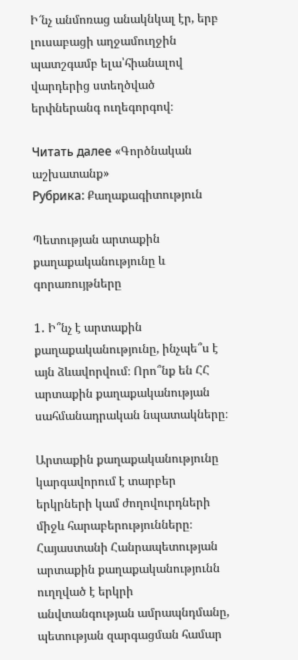Ի՜նչ անմոռաց անակնկալ էր, երբ լուսաբացի աղջամուղջին պատշգամբ ելա՝հիանալով վարդերից ստեղծված երփներանգ ուղեգորգով։

Читать далее «Գործնական աշխատանք»
Рубрика: Քաղաքագիտություն

Պետության արտաքին քաղաքականությունը և գորառույթները

1․ Ի՞նչ է արտաքին քաղաքականությունը, ինչպե՞ս է այն ձևավորվում։ Որո՞նք են ՀՀ արտաքին քաղաքականության սահմանադրական նպատակները։

Արտաքին քաղաքականությունը կարգավորում է տարբեր երկրների կամ ժողովուրդների միջև հարաբերությունները։ Հայաստանի Հանրապետության արտաքին քաղաքականությունն ուղղված է երկրի անվտանգության ամրապնդմանը, պետության զարգացման համար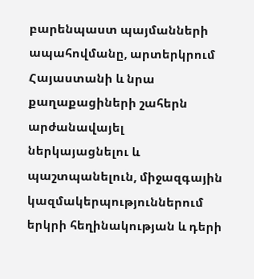բարենպաստ պայմանների ապահովմանը, արտերկրում Հայաստանի և նրա քաղաքացիների շահերն արժանավայել ներկայացնելու և պաշտպանելուն, միջազգային կազմակերպություններում երկրի հեղինակության և դերի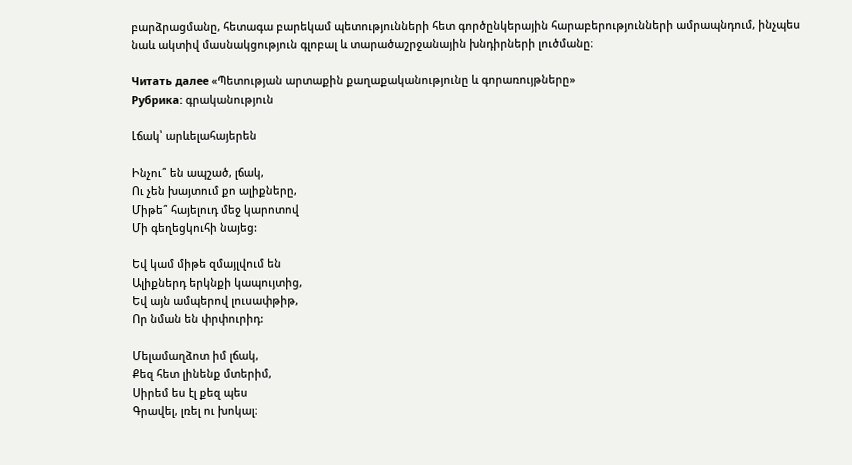բարձրացմանը, հետագա բարեկամ պետությունների հետ գործընկերային հարաբերությունների ամրապնդում, ինչպես նաև ակտիվ մասնակցություն գլոբալ և տարածաշրջանային խնդիրների լուծմանը։

Читать далее «Պետության արտաքին քաղաքականությունը և գորառույթները»
Рубрика: գրականություն

Լճակ՝ արևելահայերեն

Ինչու՞ են ապշած, լճակ,
Ու չեն խայտում քո ալիքները,
Միթե՞ հայելուդ մեջ կարոտով
Մի գեղեցկուհի նայեց:

Եվ կամ միթե զմայլվում են
Ալիքներդ երկնքի կապույտից,
Եվ այն ամպերով լուսափթիթ,
Որ նման են փրփուրիդ:

Մելամաղձոտ իմ լճակ,
Քեզ հետ լինենք մտերիմ,
Սիրեմ ես էլ քեզ պես
Գրավել, լռել ու խոկալ։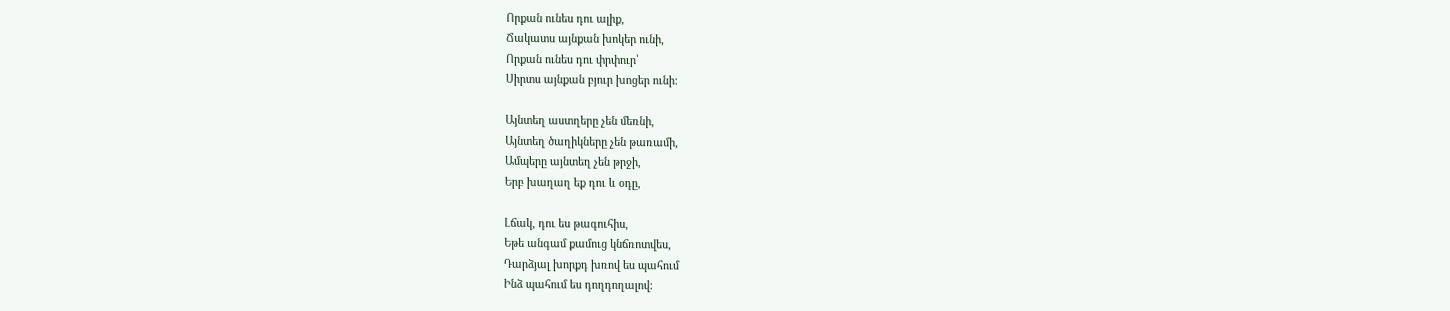Որքան ունես դու ալիք,
Ճակատս այնքան խոկեր ունի,
Որքան ունես դու փրփուր՝
Սիրտս այնքան բյուր խոցեր ունի։

Այնտեղ աստղերը չեն մեռնի,
Այնտեղ ծաղիկները չեն թառամի,
Ամպերը այնտեղ չեն թրջի,
Երբ խաղաղ եք դու և օդը,

Լճակ, դու ես թագուհիս,
Եթե անգամ քամուց կնճռոտվես,
Դարձյալ խորքդ խռով ես պահում
Ինձ պահում ես դողդողալով: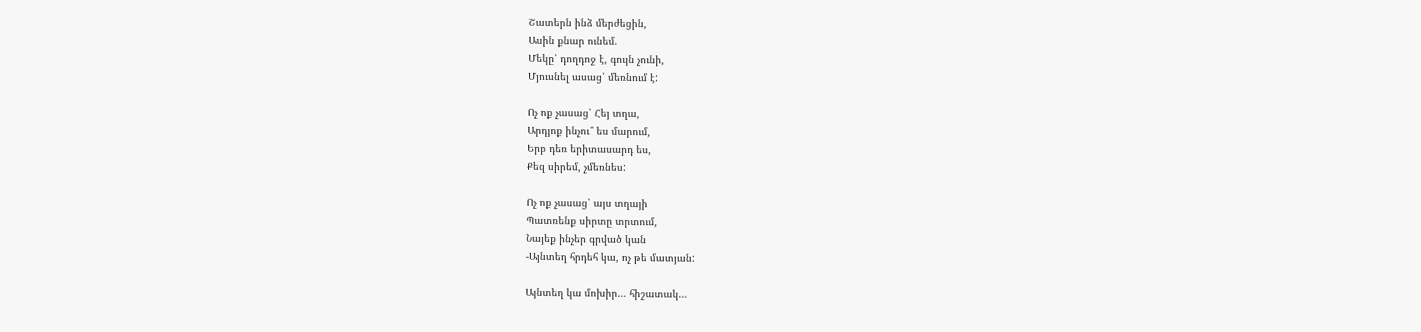Շատերն ինձ մերժեցին,
Ասին քնար ունեմ.
Մեկը՝ դողդոջ է, գույն չունի,
Մյուսնել ասաց՝ մեռնում է:

Ոչ ոք չասաց՝ Հեյ տղա,
Արդյոք ինչու՞ ես մարում,
Երբ դեռ երիտասարդ ես,
Քեզ սիրեմ, չմեռնես:

Ոչ ոք չասաց՝ այս տղայի
Պատռենք սիրտը տրտում,
Նայեք ինչեր գրված կան
-Այնտեղ հրդեհ կա, ոչ թե մատյան:

Այնտեղ կա մոխիր… հիշատակ…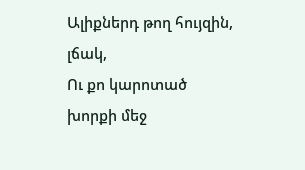Ալիքներդ թող հույզին, լճակ,
Ու քո կարոտած խորքի մեջ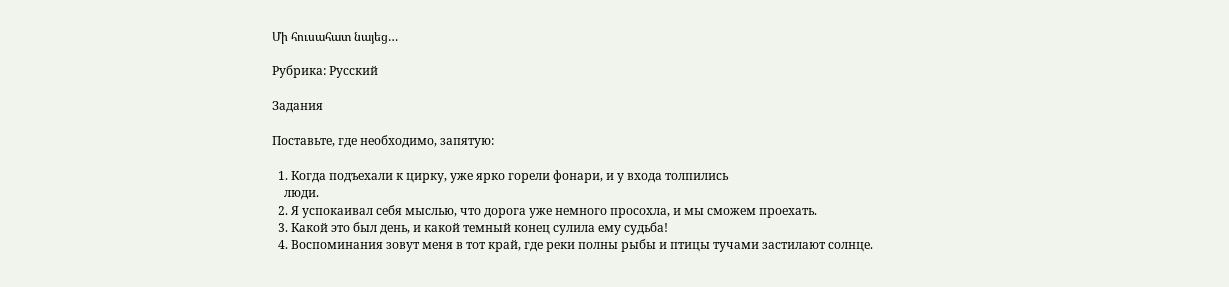Մի հուսահատ նայեց…

Рубрика: Русский

Задания

Поставьте, где необходимо, запятую:

  1. Когда подъехали к цирку, уже ярко горели фонари, и у входа толпились
    люди.
  2. Я успокаивал себя мыслью, что дорога уже немного просохла, и мы сможем проехать.
  3. Какой это был день, и какой темный конец сулила ему судьба!
  4. Воспоминания зовут меня в тот край, где реки полны рыбы и птицы тучами застилают солнце.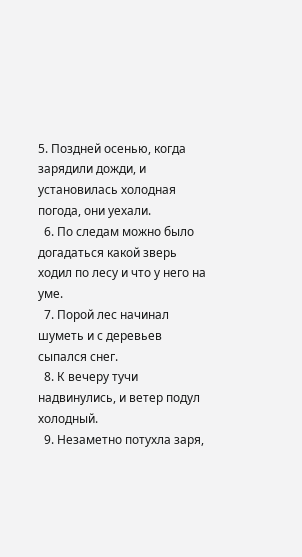5. Поздней осенью, когда зарядили дожди, и установилась холодная погода, они уехали.
  6. По следам можно было догадаться какой зверь ходил по лесу и что у него на уме.
  7. Порой лес начинал шуметь и с деревьев сыпался снег.
  8. К вечеру тучи надвинулись, и ветер подул холодный.
  9. Незаметно потухла заря,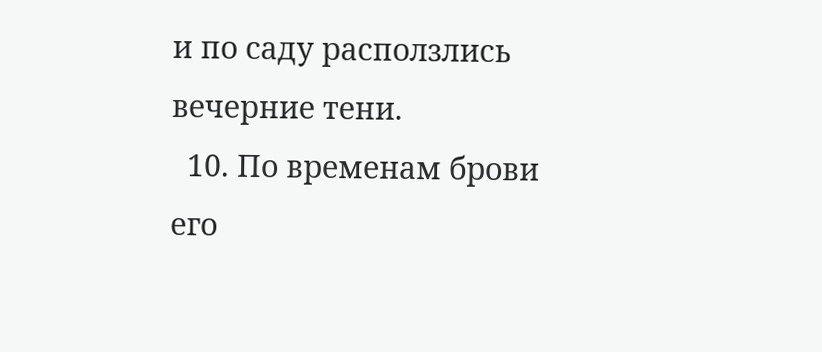и по саду расползлись вечерние тени.
  10. По временам брови его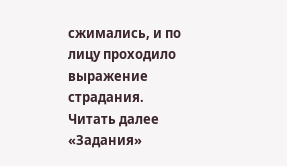сжимались, и по лицу проходило выражение страдания.
Читать далее «Задания»